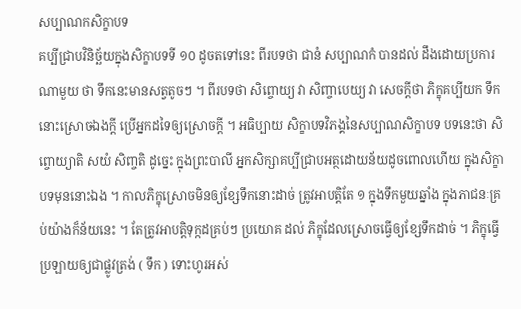សប្បាណកសិក្ខាបទ
គប្បីជ្រាបវិនិច្ឆ័យក្នុងសិក្ខាបទទី ១០ ដូចតទៅនេះ ពីរបទថា ជានំ សប្បាណកំ បានដល់ ដឹងដោយប្រការណាមួយ ថា ទឹកនេះមានសត្វតូចៗ ។ ពីរបទថា សិព្ចោយ្យ វា សិញ្ចាបេយ្យ វា សេចក្តីថា ភិក្ខុគប្បីយក ទឹកនោះស្រោចឯងក្តី ប្រើអ្នកដទៃឲ្យស្រោចក្តី ។ អធិប្បាយ សិក្ខាបទវិភង្គនៃសប្បាណសិក្ខាបទ បទនេះថា សិព្ចោយ្យាតិ សយំ សិញ្ចតិ ដូច្នេះ ក្នុងព្រះបាលី អ្នកសិក្សាគប្បីជ្រាបអត្ថដោយន័យដូចពោលហើយ ក្នុងសិក្ខាបទមុននោះឯង ។ កាលភិក្ខុស្រោចមិនឲ្យខ្សែទឹកនោះដាច់ ត្រូវអាបត្តិតែ ១ ក្នុងទឹកមួយឆ្នាំង ក្នុងភាជនៈគ្រប់យ៉ាងក៏ន័យនេះ ។ តែត្រូវអាបត្តិទុក្កដគ្រប់ៗ ប្រយោគ ដល់ ភិក្ខុដែលស្រោចធ្វើឲ្យខ្សែទឹកដាច់ ។ ភិក្ខុធ្វើប្រឡាយឲ្យជាផ្លូវត្រង់ ( ទឹក ) ទោះហូរអស់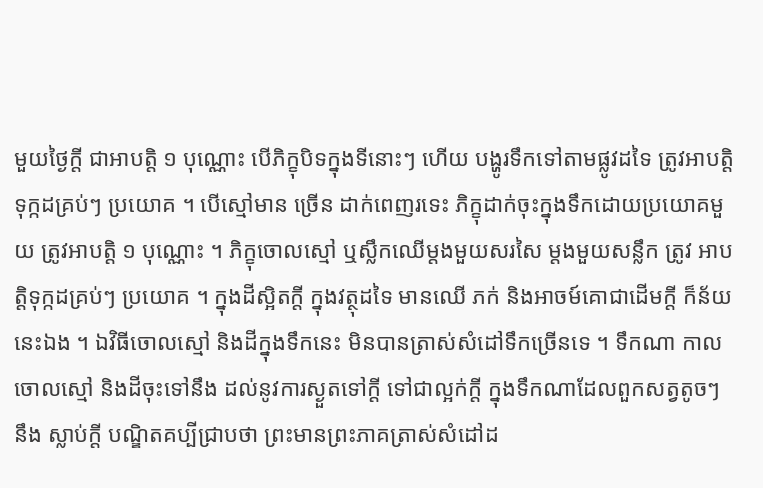មួយថ្ងៃក្តី ជាអាបត្តិ ១ បុណ្ណោះ បើភិក្ខុបិទក្នុងទីនោះៗ ហើយ បង្ហូរទឹកទៅតាមផ្លូវដទៃ ត្រូវអាបត្តិទុក្កដគ្រប់ៗ ប្រយោគ ។ បើស្មៅមាន ច្រើន ដាក់ពេញរទេះ ភិក្ខុដាក់ចុះក្នុងទឹកដោយប្រយោគមួយ ត្រូវអាបត្តិ ១ បុណ្ណោះ ។ ភិក្ខុចោលស្មៅ ឬស្លឹកឈើម្តងមួយសរសៃ ម្តងមួយសន្លឹក ត្រូវ អាបត្តិទុក្កដគ្រប់ៗ ប្រយោគ ។ ក្នុងដីស្អិតក្តី ក្នុងវត្ថុដទៃ មានឈើ ភក់ និងអាចម៍គោជាដើមក្តី ក៏ន័យនេះឯង ។ ឯវិធីចោលស្មៅ និងដីក្នុងទឹកនេះ មិនបានត្រាស់សំដៅទឹកច្រើនទេ ។ ទឹកណា កាលចោលស្មៅ និងដីចុះទៅនឹង ដល់នូវការស្ងួតទៅក្តី ទៅជាល្អក់ក្តី ក្នុងទឹកណាដែលពួកសត្វតូចៗ នឹង ស្លាប់ក្តី បណ្ឌិតគប្បីជ្រាបថា ព្រះមានព្រះភាគត្រាស់សំដៅដ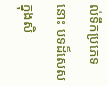ល់ទឹកប្រភេទ នោះ បទដ៏សេសក្នុងសិ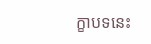ក្ខាបទនេះ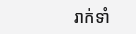រាក់ទាំ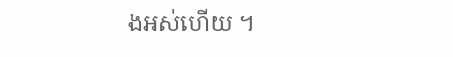ងអស់ហើយ ។